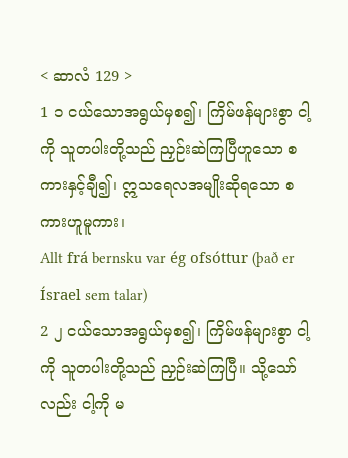< ဆာလံ 129 >
1 ၁ ငယ်သောအရွယ်မှစ၍၊ ကြိမ်ဖန်များစွာ ငါ့ကို သူတပါးတို့သည် ညှဉ်းဆဲကြပြီဟူသော စကားနှင့်ချီ၍၊ ဣသရေလအမျိုးဆိုရသော စကားဟူမူကား၊
Allt frá bernsku var ég ofsóttur (það er Ísrael sem talar)
2 ၂ ငယ်သောအရွယ်မှစ၍၊ ကြိမ်ဖန်များစွာ ငါ့ကို သူတပါးတို့သည် ညှဉ်းဆဲကြပြီ။ သို့သော်လည်း ငါ့ကို မ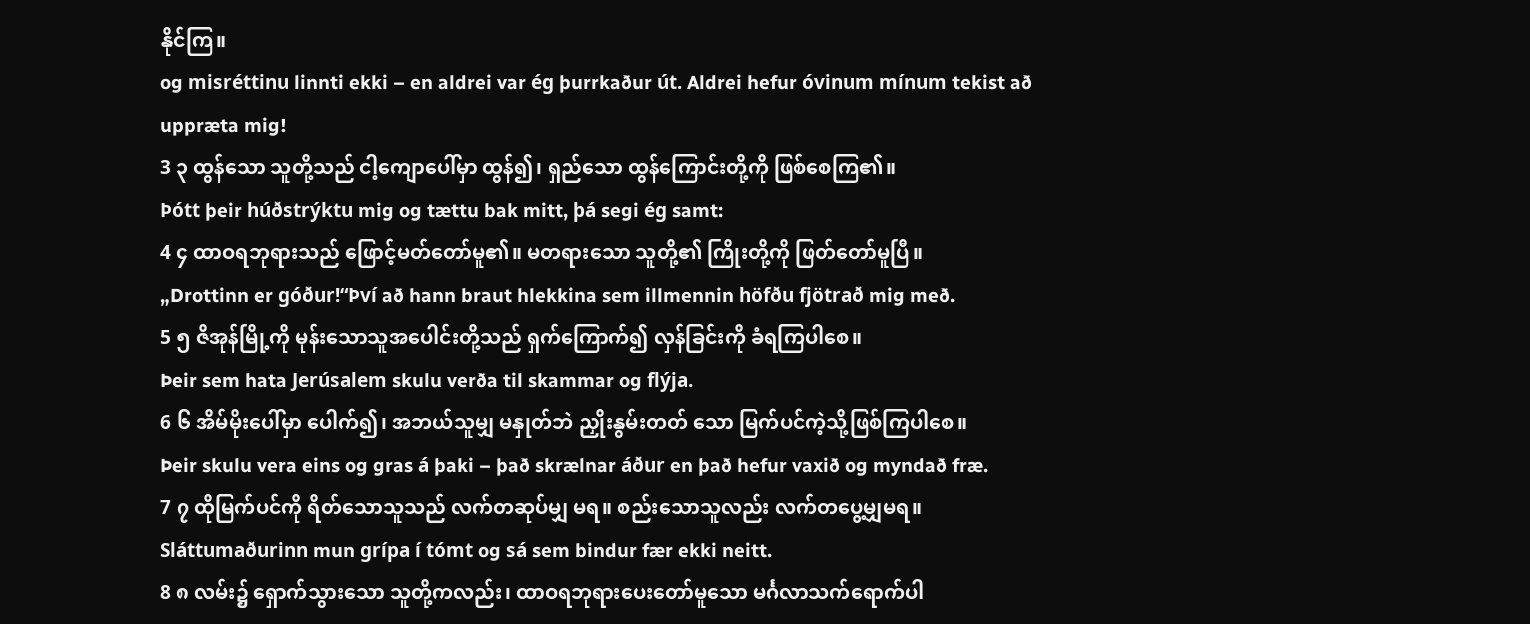နိုင်ကြ။
og misréttinu linnti ekki – en aldrei var ég þurrkaður út. Aldrei hefur óvinum mínum tekist að uppræta mig!
3 ၃ ထွန်သော သူတို့သည် ငါ့ကျောပေါ်မှာ ထွန်၍၊ ရှည်သော ထွန်ကြောင်းတို့ကို ဖြစ်စေကြ၏။
Þótt þeir húðstrýktu mig og tættu bak mitt, þá segi ég samt:
4 ၄ ထာဝရဘုရားသည် ဖြောင့်မတ်တော်မူ၏။ မတရားသော သူတို့၏ ကြိုးတို့ကို ဖြတ်တော်မူပြီ။
„Drottinn er góður!“Því að hann braut hlekkina sem illmennin höfðu fjötrað mig með.
5 ၅ ဇိအုန်မြို့ကို မုန်းသောသူအပေါင်းတို့သည် ရှက်ကြောက်၍ လှန်ခြင်းကို ခံရကြပါစေ။
Þeir sem hata Jerúsalem skulu verða til skammar og flýja.
6 ၆ အိမ်မိုးပေါ်မှာ ပေါက်၍၊ အဘယ်သူမျှ မနှုတ်ဘဲ ညှိုးနွမ်းတတ် သော မြက်ပင်ကဲ့သို့ဖြစ်ကြပါစေ။
Þeir skulu vera eins og gras á þaki – það skrælnar áður en það hefur vaxið og myndað fræ.
7 ၇ ထိုမြက်ပင်ကို ရိတ်သောသူသည် လက်တဆုပ်မျှ မရ။ စည်းသောသူလည်း လက်တပွေ့မျှမရ။
Sláttumaðurinn mun grípa í tómt og sá sem bindur fær ekki neitt.
8 ၈ လမ်း၌ ရှောက်သွားသော သူတို့ကလည်း၊ ထာဝရဘုရားပေးတော်မူသော မင်္ဂလာသက်ရောက်ပါ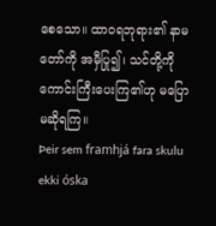စေသော။ ထာဝရဘုရား၏ နာမတော်ကို အမှီပြု၍၊ သင်တို့ကို ကောင်းကြီးပေးကြ၏ဟု မပြောမဆိုရကြ။
Þeir sem framhjá fara skulu ekki óska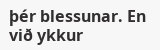þér blessunar. En við ykkur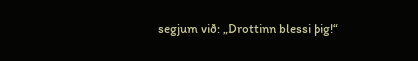segjum við: „Drottinn blessi þig!“